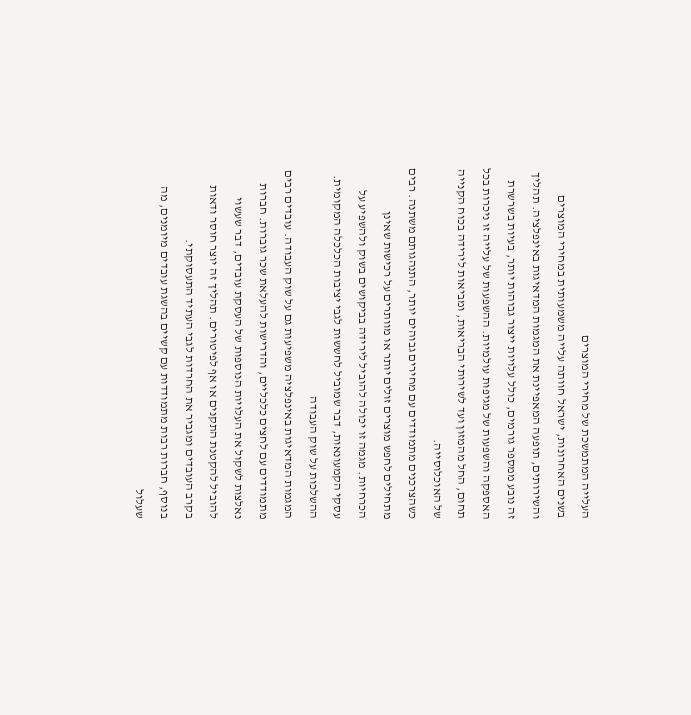העלייה המתמשכת של מחירי המוצרים
בשנים האחרונות, ישראל חוותה עלייה משמעותית במחירי המוצרים והשירותים, תופעה המאפיינת את המגמות המדאיגות באינפלציה. תהליך זה נובע ממספר גורמים, כולל עלויות ייצור גבוהות יותר, בעיות בשרשרת האספקה והשפעות של מגיפות עולמיות. ההשפעות של עלייה זו ניכרות בכל תחום, החל מהמזון ועד לשירותי הבריאות, ומביאות לירידה בכוח הקנייה של האוכלוסייה.
כשהצרכנים מתמודדים עם מחירים גבוהים יותר, התנהגותם משתנה. רבים מתחילים לחפש מוצרים זולים יותר או מוותרים על רכישות שאינן הכרחיות. מגמה זו יכולה להוביל לירידה בביקושים בשוק ולהשפיע על עסקי הקמעונאות, דבר שמוביל לחששות לגבי יציבות הכלכלה המקומית.
ההשלכות על שוק העבודה
המגמות המדאיגות באינפלציה משפיעות גם על שוק העבודה. עובדים רבים מתמודדים עם לחצים כלכליים, והדרישות להעלאת שכר גוברות. חברות נאלצות לשקול את העלויות הנוספות של העסקת עובדים, דבר שעשוי להוביל להקטנת התקנים או אף לפיטורים. תהליך זה יוצר חוסר ודאות בקרב העובדים ומגביר את החרדות לגבי העתיד התעסוקתי.
בנוסף, חברות רבות מתמודדות עם קשיים בהשגת עובדים מיומנים, מה שעלול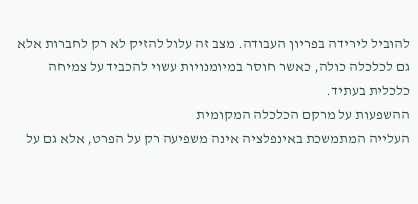להוביל לירידה בפריון העבודה. מצב זה עלול להזיק לא רק לחברות אלא גם לכלכלה כולה, כאשר חוסר במיומנויות עשוי להכביד על צמיחה כלכלית בעתיד.
ההשפעות על מרקם הכלכלה המקומית
העלייה המתמשכת באינפלציה אינה משפיעה רק על הפרט, אלא גם על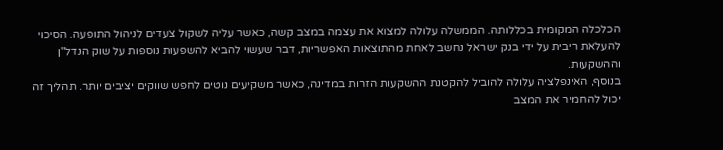הכלכלה המקומית בכללותה. הממשלה עלולה למצוא את עצמה במצב קשה, כאשר עליה לשקול צעדים לניהול התופעה. הסיכוי להעלאת ריבית על ידי בנק ישראל נחשב לאחת מהתוצאות האפשריות, דבר שעשוי להביא להשפעות נוספות על שוק הנדל"ן וההשקעות.
בנוסף, האינפלציה עלולה להוביל להקטנת ההשקעות הזרות במדינה, כאשר משקיעים נוטים לחפש שווקים יציבים יותר. תהליך זה יכול להחמיר את המצב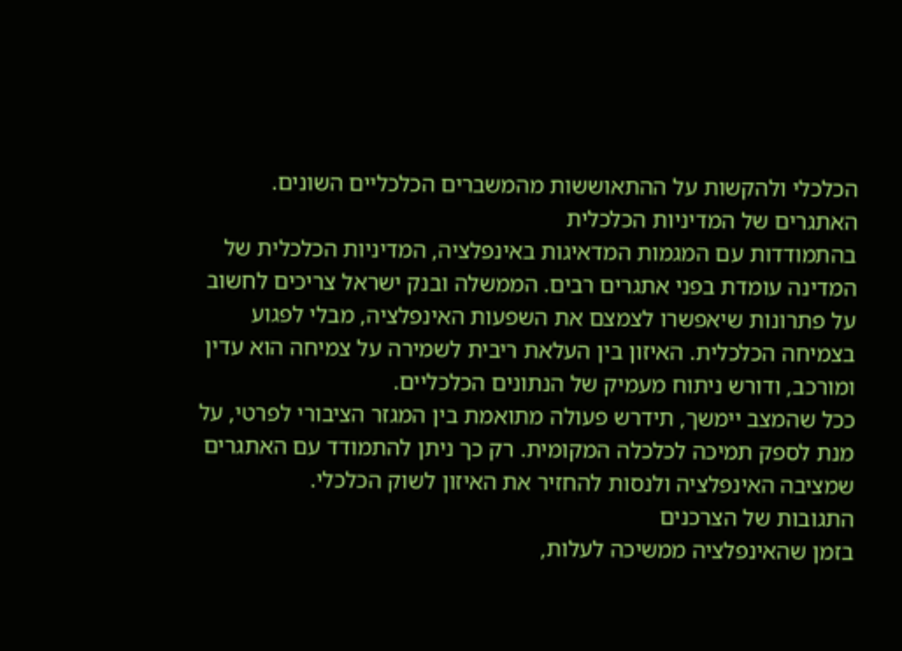הכלכלי ולהקשות על ההתאוששות מהמשברים הכלכליים השונים.
האתגרים של המדיניות הכלכלית
בהתמודדות עם המגמות המדאיגות באינפלציה, המדיניות הכלכלית של המדינה עומדת בפני אתגרים רבים. הממשלה ובנק ישראל צריכים לחשוב על פתרונות שיאפשרו לצמצם את השפעות האינפלציה, מבלי לפגוע בצמיחה הכלכלית. האיזון בין העלאת ריבית לשמירה על צמיחה הוא עדין ומורכב, ודורש ניתוח מעמיק של הנתונים הכלכליים.
ככל שהמצב יימשך, תידרש פעולה מתואמת בין המגזר הציבורי לפרטי, על מנת לספק תמיכה לכלכלה המקומית. רק כך ניתן להתמודד עם האתגרים שמציבה האינפלציה ולנסות להחזיר את האיזון לשוק הכלכלי.
התגובות של הצרכנים
בזמן שהאינפלציה ממשיכה לעלות,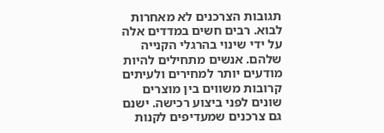תגובות הצרכנים לא מאחרות לבוא. רבים חשים במדדים אלה על ידי שינוי בהרגלי הקנייה שלהם. אנשים מתחילים להיות מודעים יותר למחירים ולעיתים קרובות משווים בין מוצרים שונים לפני ביצוע רכישה. ישנם גם צרכנים שמעדיפים לקנות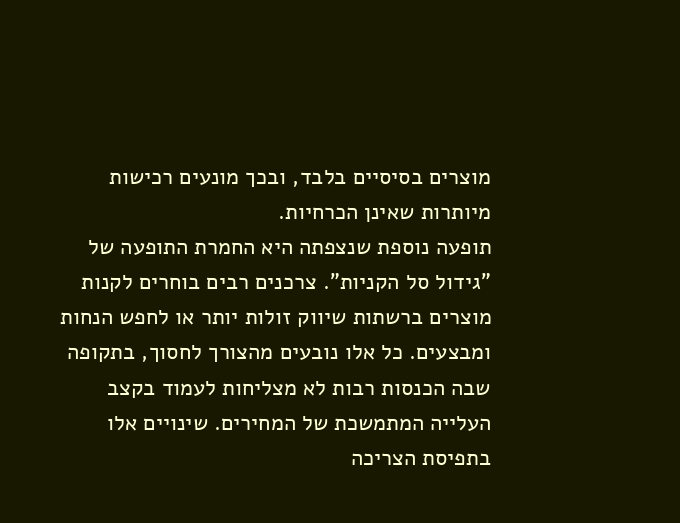מוצרים בסיסיים בלבד, ובכך מונעים רכישות מיותרות שאינן הכרחיות.
תופעה נוספת שנצפתה היא החמרת התופעה של "גידול סל הקניות". צרכנים רבים בוחרים לקנות מוצרים ברשתות שיווק זולות יותר או לחפש הנחות ומבצעים. כל אלו נובעים מהצורך לחסוך, בתקופה שבה הכנסות רבות לא מצליחות לעמוד בקצב העלייה המתמשכת של המחירים. שינויים אלו בתפיסת הצריכה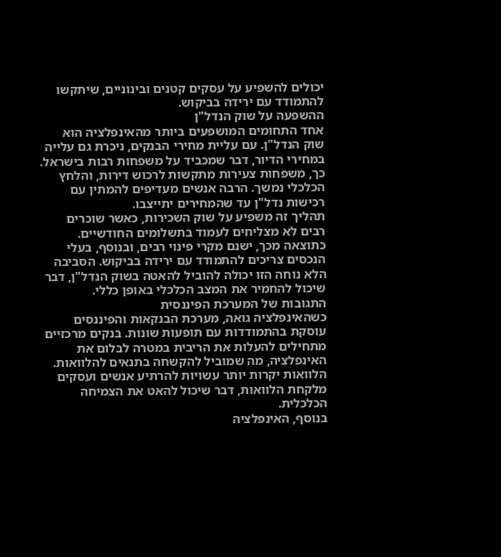יכולים להשפיע על עסקים קטנים ובינוניים, שיתקשו להתמודד עם ירידה בביקוש.
ההשפעה על שוק הנדל"ן
אחד התחומים המושפעים ביותר מהאינפלציה הוא שוק הנדל"ן. עם עליית מחירי הבנקים, ניכרת גם עלייה במחירי הדיור, דבר שמכביד על משפחות רבות בישראל. כך, משפחות צעירות מתקשות לרכוש דירות, והלחץ הכלכלי נמשך. הרבה אנשים מעדיפים להמתין עם רכישות נדל"ן עד שהמחירים יתייצבו.
תהליך זה משפיע על שוק השכירות, כאשר שוכרים רבים לא מצליחים לעמוד בתשלומים החודשיים. כתוצאה מכך, ישנם מקרי פינוי רבים, ובנוסף, בעלי הנכסים צריכים להתמודד עם ירידה בביקוש. הסביבה הלא נוחה הזו יכולה להוביל להאטה בשוק הנדל"ן, דבר שיכול להחמיר את המצב הכלכלי באופן כללי.
התגובות של המערכת הפיננסית
כשהאינפלציה גואה, מערכת הבנקאות והפיננסים עוסקת בהתמודדות עם תופעות שונות. בנקים מרכזיים מתחילים להעלות את הריבית במטרה לבלום את האינפלציה, מה שמוביל להקשחה בתנאים להלוואות. הלוואות יקרות יותר עשויות להרתיע אנשים ועסקים מלקחת הלוואות, דבר שיכול להאט את הצמיחה הכלכלית.
בנוסף, האינפלציה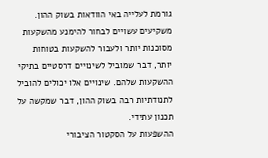גורמת לעלייה באי הוודאות בשוק ההון. משקיעים עשויים לבחור להימנע מהשקעות מסוכנות יותר ולעבור להשקעות בטוחות יותר, דבר שמוביל לשינויים דרסטיים בתיקי ההשקעות שלהם. שינויים אלו יכולים להוביל לתנודתיות רבה בשוק ההון, דבר שמקשה על תכנון עתידי.
ההשפעות על הסקטור הציבורי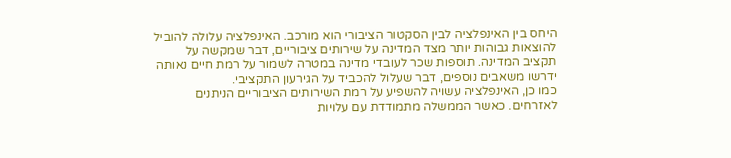היחס בין האינפלציה לבין הסקטור הציבורי הוא מורכב. האינפלציה עלולה להוביל להוצאות גבוהות יותר מצד המדינה על שירותים ציבוריים, דבר שמקשה על תקציב המדינה. תוספות שכר לעובדי מדינה במטרה לשמור על רמת חיים נאותה ידרשו משאבים נוספים, דבר שעלול להכביד על הגירעון התקציבי.
כמו כן, האינפלציה עשויה להשפיע על רמת השירותים הציבוריים הניתנים לאזרחים. כאשר הממשלה מתמודדת עם עלויות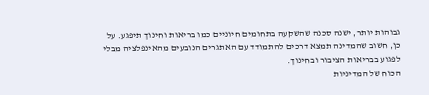גבוהות יותר, ישנה סכנה שהשקעה בתחומים חיוניים כמו בריאות וחינוך תיפגע. על כן, חשוב שהמדינה תמצא דרכים להתמודד עם האתגרים הנובעים מהאינפלציה מבלי לפגוע בבריאות הציבור ובחינוך.
הכוח של המדיניות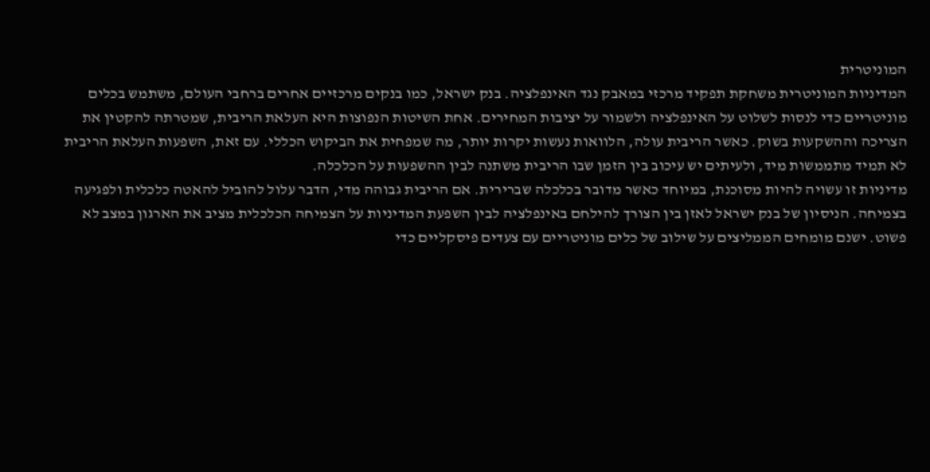המוניטרית
המדיניות המוניטרית משחקת תפקיד מרכזי במאבק נגד האינפלציה. בנק ישראל, כמו בנקים מרכזיים אחרים ברחבי העולם, משתמש בכלים מוניטריים כדי לנסות לשלוט על האינפלציה ולשמור על יציבות המחירים. אחת השיטות הנפוצות היא העלאת הריבית, שמטרתה להקטין את הצריכה וההשקעות בשוק. כאשר הריבית עולה, הלוואות נעשות יקרות יותר, מה שמפחית את הביקוש הכללי. עם זאת, השפעות העלאת הריבית לא תמיד מתממשות מיד, ולעיתים יש עיכוב בין הזמן שבו הריבית משתנה לבין ההשפעות על הכלכלה.
מדיניות זו עשויה להיות מסוכנת, במיוחד כאשר מדובר בכלכלה שברירית. אם הריבית גבוהה מדי, הדבר עלול להוביל להאטה כלכלית ולפגיעה בצמיחה. הניסיון של בנק ישראל לאזן בין הצורך להילחם באינפלציה לבין השפעת המדיניות על הצמיחה הכלכלית מציב את הארגון במצב לא פשוט. ישנם מומחים הממליצים על שילוב של כלים מוניטריים עם צעדים פיסקליים כדי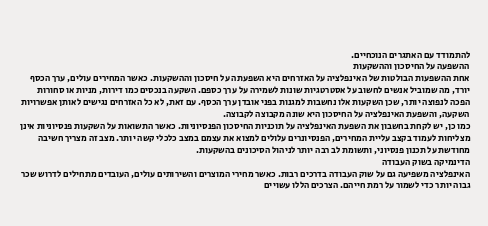להתמודד עם האתגרים הנוכחיים.
ההשפעה על החיסכון וההשקעות
אחת ההשפעות הבולטות של האינפלציה על האזרחים היא השפעתה על חיסכון וההשקעות. כאשר המחירים עולים, ערך הכסף יורד, מה שמוביל אנשים לחשוב על אסטרטגיות שונות לשמירה על ערך כספם. השקעה בנכסים כמו דירות, מניות או סחורות הפכה לנפוצה יותר, שכן השקעות אלו נחשבות למגנות בפני אובדן ערך הכסף. עם זאת, לא כל האזרחים נגישים לאותן אפשרויות השקעה, והשפעת האינפלציה על החיסכון היא שונה מקבוצה לקבוצה.
כמו כן, יש לקחת בחשבון את השפעת האינפלציה על תוכניות החיסכון הפנסיוניות. כאשר התשואות על השקעות פנסיוניות אינן מצליחות לעמוד בקצב עליית המחירים, הפנסיונרים עלולים למצוא את עצמם במצב כלכלי קשה יותר. מצב זה מצריך חשיבה מחודשת על תכנון פנסיוני, ותשומת לב רבה יותר לניהול הסיכונים בהשקעות.
הדינמיקה בשוק העבודה
האינפלציה משפיעה גם על שוק העבודה בדרכים רבות. כאשר מחירי המוצרים והשירותים עולים, העובדים מתחילים לדרוש שכר גבוה יותר כדי לשמור על רמת חייהם. הצרכים הללו עשויים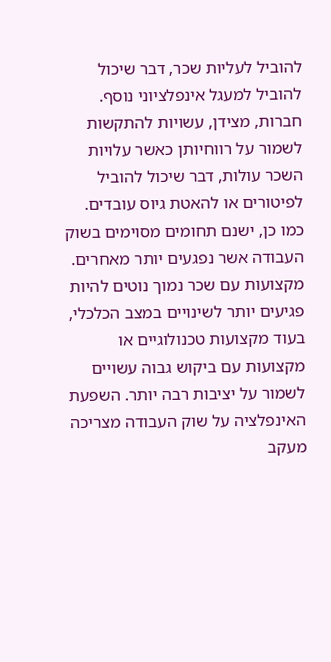להוביל לעליות שכר, דבר שיכול להוביל למעגל אינפלציוני נוסף. חברות, מצידן, עשויות להתקשות לשמור על רווחיותן כאשר עלויות השכר עולות, דבר שיכול להוביל לפיטורים או להאטת גיוס עובדים.
כמו כן, ישנם תחומים מסוימים בשוק העבודה אשר נפגעים יותר מאחרים. מקצועות עם שכר נמוך נוטים להיות פגיעים יותר לשינויים במצב הכלכלי, בעוד מקצועות טכנולוגיים או מקצועות עם ביקוש גבוה עשויים לשמור על יציבות רבה יותר. השפעת האינפלציה על שוק העבודה מצריכה מעקב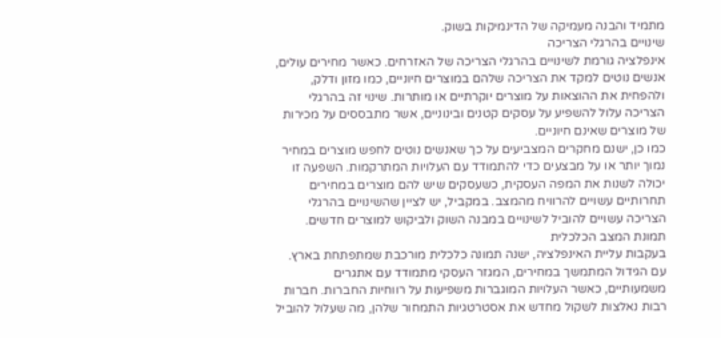מתמיד והבנה מעמיקה של הדינמיקות בשוק.
שינויים בהרגלי הצריכה
אינפלציה גורמת לשינויים בהרגלי הצריכה של האזרחים. כאשר מחירים עולים, אנשים נוטים למקד את הצריכה שלהם במוצרים חיוניים, כמו מזון ודלק, ולהפחית את ההוצאות על מוצרים יוקרתיים או מותרות. שינוי זה בהרגלי הצריכה עלול להשפיע על עסקים קטנים ובינוניים, אשר מתבססים על מכירות של מוצרים שאינם חיוניים.
כמו כן, ישנם מחקרים המצביעים על כך שאנשים נוטים לחפש מוצרים במחיר נמוך יותר או על מבצעים כדי להתמודד עם העלויות המתרקמות. השפעה זו יכולה לשנות את המפה העסקית, כשעסקים שיש להם מוצרים במחירים תחרותיים עשויים להרוויח מהמצב. במקביל, יש לציין שהשינויים בהרגלי הצריכה עשויים להוביל לשינויים במבנה השוק ולביקוש למוצרים חדשים.
תמונת המצב הכלכלית
בעקבות עליית האינפלציה, ישנה תמונה כלכלית מורכבת שמתפתחת בארץ. עם הגידול המתמשך במחירים, המגזר העסקי מתמודד עם אתגרים משמעותיים, כאשר העלויות המוגברות משפיעות על רווחיות החברות. חברות רבות נאלצות לשקול מחדש את אסטרטגיות התמחור שלהן, מה שעלול להוביל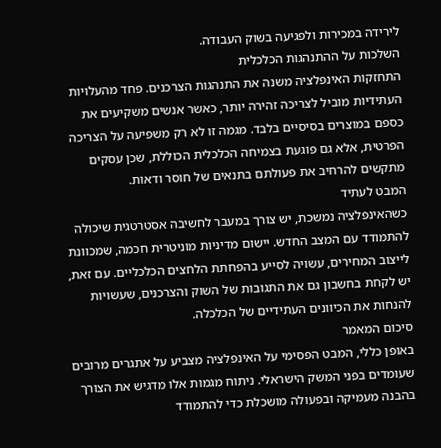לירידה במכירות ולפגיעה בשוק העבודה.
השלכות על ההתנהגות הכלכלית
התחזקות האינפלציה משנה את התנהגות הצרכנים. פחד מהעלויות העתידיות מוביל לצריכה זהירה יותר, כאשר אנשים משקיעים את כספם במוצרים בסיסיים בלבד. מגמה זו לא רק משפיעה על הצריכה הפרטית, אלא גם פוגעת בצמיחה הכלכלית הכוללת, שכן עסקים מתקשים להרחיב את פעולתם בתנאים של חוסר ודאות.
המבט לעתיד
כשהאינפלציה נמשכת, יש צורך במעבר לחשיבה אסטרטגית שיכולה להתמודד עם המצב החדש. יישום מדיניות מוניטרית חכמה, שמכוונת לייצוב המחירים, עשויה לסייע בהפחתת הלחצים הכלכליים. עם זאת, יש לקחת בחשבון גם את התגובות של השוק והצרכנים, שעשויות להנחות את הכיוונים העתידיים של הכלכלה.
סיכום המאמר
באופן כללי, המבט הפסימי על האינפלציה מצביע על אתגרים מרובים שעומדים בפני המשק הישראלי. ניתוח מגמות אלו מדגיש את הצורך בהבנה מעמיקה ובפעולה מושכלת כדי להתמודד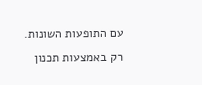עם התופעות השונות. רק באמצעות תכנון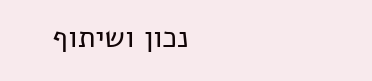נכון ושיתוף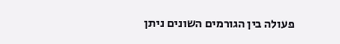פעולה בין הגורמים השונים ניתן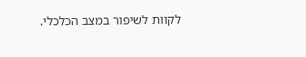לקוות לשיפור במצב הכלכלי.